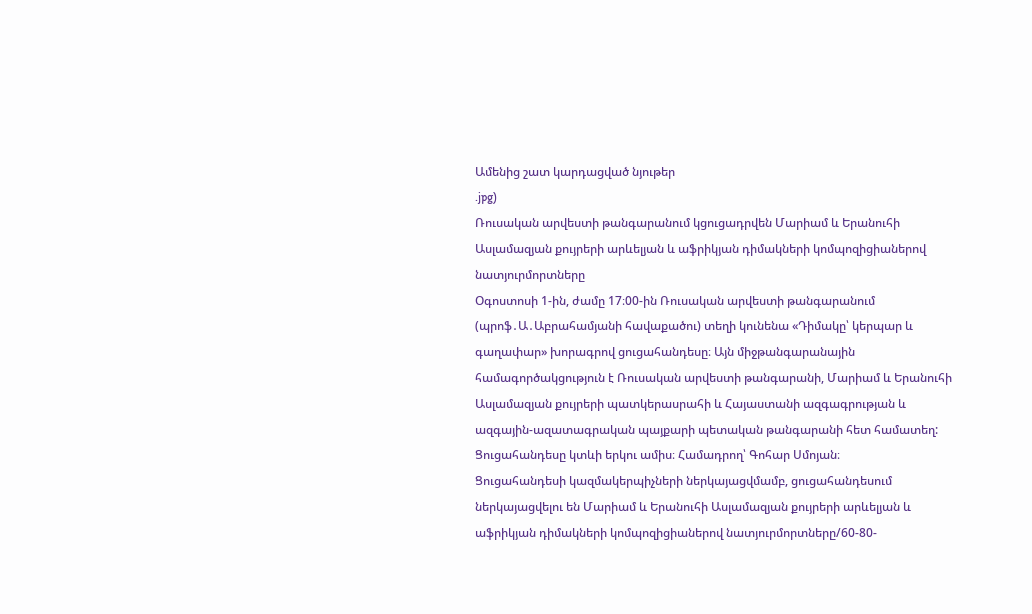Ամենից շատ կարդացված նյութեր
.jpg)
Ռուսական արվեստի թանգարանում կցուցադրվեն Մարիամ և Երանուհի Ասլամազյան քույրերի արևելյան և աֆրիկյան դիմակների կոմպոզիցիաներով նատյուրմորտները
Օգոստոսի 1-ին, ժամը 17։00-ին Ռուսական արվեստի թանգարանում (պրոֆ․Ա․Աբրահամյանի հավաքածու) տեղի կունենա «Դիմակը՝ կերպար և գաղափար» խորագրով ցուցահանդեսը։ Այն միջթանգարանային համագործակցություն է Ռուսական արվեստի թանգարանի, Մարիամ և Երանուհի Ասլամազյան քույրերի պատկերասրահի և Հայաստանի ազգագրության և ազգային-ազատագրական պայքարի պետական թանգարանի հետ համատեղ: Ցուցահանդեսը կտևի երկու ամիս։ Համադրող՝ Գոհար Սմոյան։
Ցուցահանդեսի կազմակերպիչների ներկայացվմամբ, ցուցահանդեսում ներկայացվելու են Մարիամ և Երանուհի Ասլամազյան քույրերի արևելյան և աֆրիկյան դիմակների կոմպոզիցիաներով նատյուրմորտները/60-80-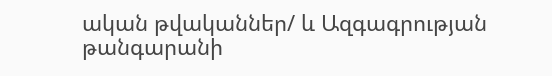ական թվականներ/ և Ազգագրության թանգարանի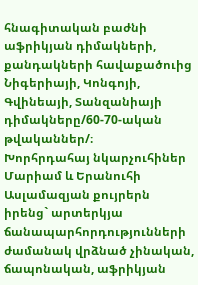հնագիտական բաժնի աֆրիկյան դիմակների, քանդակների հավաքածուից Նիգերիայի, Կոնգոյի, Գվինեայի, Տանզանիայի դիմակները/60-70-ական թվականներ/։
Խորհրդահայ նկարչուհիներ Մարիամ և Երանուհի Ասլամազյան քույրերն իրենց` արտերկյա ճանապարհորդությունների ժամանակ վրձնած չինական, ճապոնական, աֆրիկյան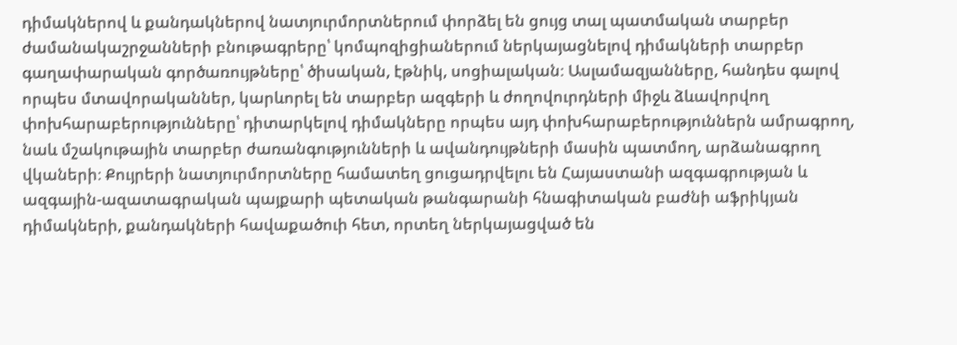դիմակներով և քանդակներով նատյուրմորտներում փորձել են ցույց տալ պատմական տարբեր ժամանակաշրջանների բնութագրերը՝ կոմպոզիցիաներում ներկայացնելով դիմակների տարբեր գաղափարական գործառույթները՝ ծիսական, էթնիկ, սոցիալական։ Ասլամազյանները, հանդես գալով որպես մտավորականներ, կարևորել են տարբեր ազգերի և ժողովուրդների միջև ձևավորվող փոխհարաբերությունները՝ դիտարկելով դիմակները որպես այդ փոխհարաբերություններն ամրագրող, նաև մշակութային տարբեր ժառանգությունների և ավանդույթների մասին պատմող, արձանագրող վկաների։ Քույրերի նատյուրմորտները համատեղ ցուցադրվելու են Հայաստանի ազգագրության և ազգային-ազատագրական պայքարի պետական թանգարանի հնագիտական բաժնի աֆրիկյան դիմակների, քանդակների հավաքածուի հետ, որտեղ ներկայացված են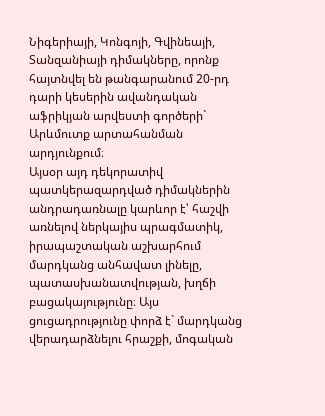Նիգերիայի, Կոնգոյի, Գվինեայի, Տանզանիայի դիմակները, որոնք հայտնվել են թանգարանում 20-րդ դարի կեսերին ավանդական աֆրիկյան արվեստի գործերի` Արևմուտք արտահանման արդյունքում։
Այսօր այդ դեկորատիվ պատկերազարդված դիմակներին անդրադառնալը կարևոր է՝ հաշվի առնելով ներկայիս պրագմատիկ, իրապաշտական աշխարհում մարդկանց անհավատ լինելը, պատասխանատվության, խղճի բացակայությունը։ Այս ցուցադրությունը փորձ է` մարդկանց վերադարձնելու հրաշքի, մոգական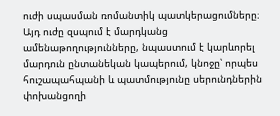ուժի սպասման ռոմանտիկ պատկերացումները։ Այդ ուժը զսպում է մարդկանց ամենաթողությունները, նպաստում է կարևորել մարդուն ընտանեկան կապերում, կնոջը՝ որպես հուշապահպանի և պատմությունը սերունդներին փոխանցողի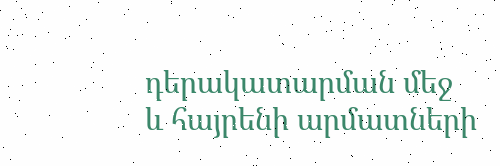դերակատարման մեջ և հայրենի արմատների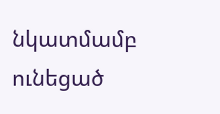նկատմամբ ունեցած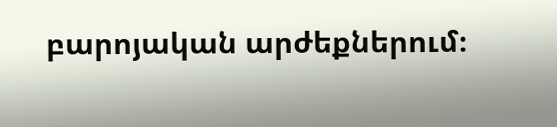բարոյական արժեքներում։